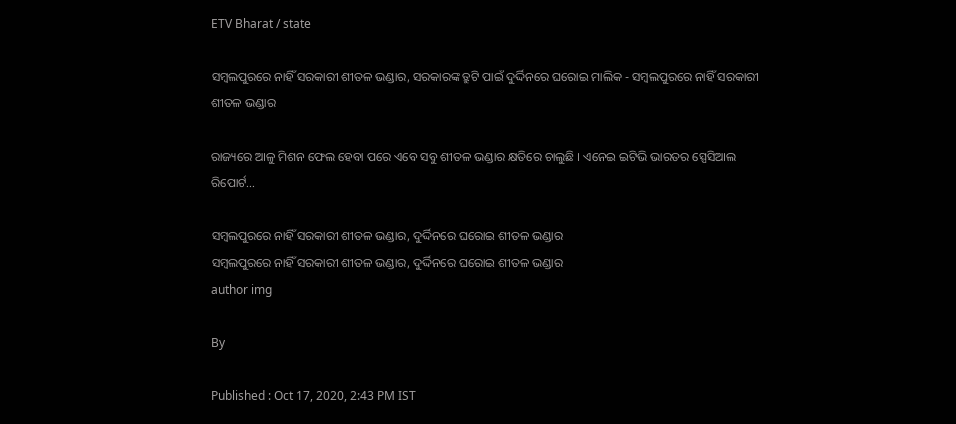ETV Bharat / state

ସମ୍ବଲପୁରରେ ନାହିଁ ସରକାରୀ ଶୀତଳ ଭଣ୍ଡାର, ସରକାରଙ୍କ ତ୍ରୁଟି ପାଇଁ ଦୁର୍ଦ୍ଦିନରେ ଘରୋଇ ମାଲିକ - ସମ୍ବଲପୁରରେ ନାହିଁ ସରକାରୀ ଶୀତଳ ଭଣ୍ଡାର

ରାଜ୍ୟରେ ଆଳୁ ମିଶନ ଫେଲ ହେବା ପରେ ଏବେ ସବୁ ଶୀତଳ ଭଣ୍ଡାର କ୍ଷତିରେ ଚାଲୁଛି । ଏନେଇ ଇଟିଭି ଭାରତର ସ୍ପେସିଆଲ ରିପୋର୍ଟ...

ସମ୍ବଲପୁରରେ ନାହିଁ ସରକାରୀ ଶୀତଳ ଭଣ୍ଡାର, ଦୁର୍ଦ୍ଦିନରେ ଘରୋଇ ଶୀତଳ ଭଣ୍ଡାର
ସମ୍ବଲପୁରରେ ନାହିଁ ସରକାରୀ ଶୀତଳ ଭଣ୍ଡାର, ଦୁର୍ଦ୍ଦିନରେ ଘରୋଇ ଶୀତଳ ଭଣ୍ଡାର
author img

By

Published : Oct 17, 2020, 2:43 PM IST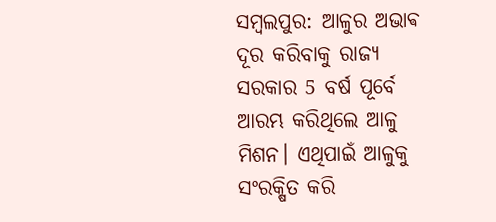ସମ୍ବଲପୁର: ଆଳୁର ଅଭାଵ ଦୂର କରିବାକୁ ରାଜ୍ୟ ସରକାର 5 ବର୍ଷ ପୂର୍ବେ ଆରମ୍ଭ କରିଥିଲେ ଆଳୁ ମିଶନ। ଏଥିପାଇଁ ଆଳୁକୁ ସଂରକ୍ଷିତ କରି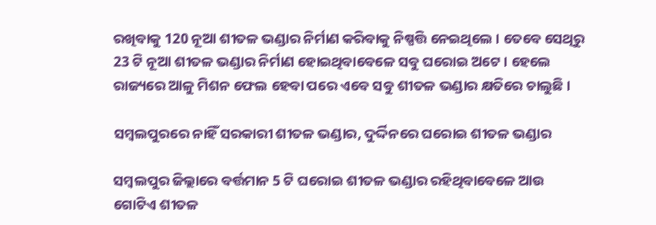ରଖିବାକୁ 120 ନୂଆ ଶୀତଳ ଭଣ୍ଡାର ନିର୍ମାଣ କରିବାକୁ ନିଷ୍ପତ୍ତି ନେଇଥିଲେ । ତେବେ ସେଥିରୁ 23 ଟି ନୂଆ ଶୀତଳ ଭଣ୍ଡାର ନିର୍ମାଣ ହୋଇଥିବାବେଳେ ସବୁ ଘରୋଇ ଅଟେ । ହେଲେ ରାଜ୍ୟରେ ଆଳୁ ମିଶନ ଫେଲ ହେବା ପରେ ଏବେ ସବୁ ଶୀତଳ ଭଣ୍ଡାର କ୍ଷତିରେ ଚାଲୁଛି ।

ସମ୍ବଲପୁରରେ ନାହିଁ ସରକାରୀ ଶୀତଳ ଭଣ୍ଡାର, ଦୁର୍ଦ୍ଦିନରେ ଘରୋଇ ଶୀତଳ ଭଣ୍ଡାର

ସମ୍ବଲପୁର ଜିଲ୍ଲାରେ ବର୍ତ୍ତମାନ 5 ଟି ଘରୋଇ ଶୀତଳ ଭଣ୍ଡାର ରହିଥିବାବେଳେ ଆଉ ଗୋଟିଏ ଶୀତଳ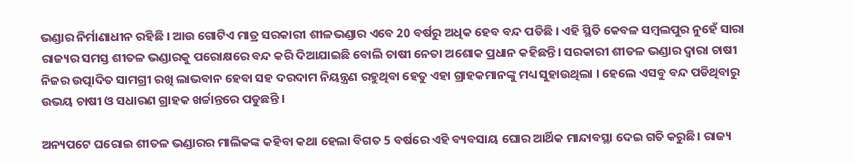ଭଣ୍ଡାର ନିର୍ମାଣାଧୀନ ରହିଛି । ଆଉ ଗୋଟିଏ ମାତ୍ର ସରକାରୀ ଶୀଳଭଣ୍ଡାର ଏବେ 20 ବର୍ଷରୁ ଅଧିକ ହେବ ବନ୍ଦ ପଡିଛି । ଏହି ସ୍ଥିତି କେବଳ ସମ୍ବଲପୁର ନୁହେଁ ସାରା ରାଜ୍ୟର ସମସ୍ତ ଶୀତଳ ଭଣ୍ଡାରକୁ ପରୋକ୍ଷରେ ବନ୍ଦ କରି ଦିଆଯାଇଛି ବୋଲି ଚାଷୀ ନେତା ଅଶୋକ ପ୍ରଧାନ କହିଛନ୍ତି। ସରକାରୀ ଶୀତଳ ଭଣ୍ଡାର ଦ୍ବାରା ଚାଷୀ ନିଜର ଉତ୍ପାଦିତ ସାମଗ୍ରୀ ରଖି ଲାଭବାନ ହେବା ସହ ଦରଦାମ ନିୟନ୍ତ୍ରଣ ରହୁଥିବା ହେତୁ ଏହା ଗ୍ରାହକମାନଙ୍କୁ ମଧ୍ୟ ସୁହାଉଥିଲା । ହେଲେ ଏସବୁ ବନ୍ଦ ପଡିଥିବାରୁ ଉଭୟ ଚାଷୀ ଓ ସଧାରଣ ଗ୍ରାହକ ଖର୍ଚ୍ଚାନ୍ତରେ ପଡୁଛନ୍ତି ।

ଅନ୍ୟପଟେ ଘରୋଇ ଶୀତଳ ଭଣ୍ଡାରର ମାଲିକଙ୍କ କହିବା କଥା ହେଲା ବିଗତ 5 ବର୍ଷରେ ଏହି ବ୍ୟବସାୟ ଘୋର ଆର୍ଥିକ ମାନ୍ଦାବସ୍ଥା ଦେଇ ଗତି କରୁଛି। ରାଜ୍ୟ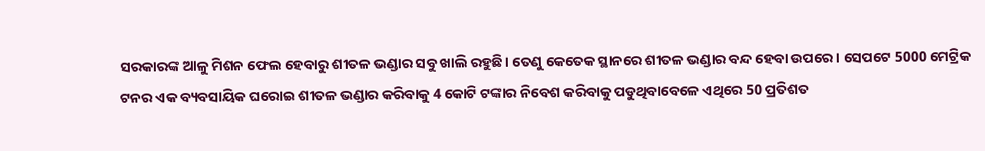ସରକାରଙ୍କ ଆଳୁ ମିଶନ ଫେଲ ହେବାରୁ ଶୀତଳ ଭଣ୍ଡାର ସବୁ ଖାଲି ରହୁଛି। ତେଣୁ କେତେକ ସ୍ଥାନରେ ଶୀତଳ ଭଣ୍ଡାର ବନ୍ଦ ହେବା ଉପରେ। ସେପଟେ 5000 ମେଟ୍ରିକ ଟନର ଏକ ବ୍ୟବସାୟିକ ଘରୋଇ ଶୀତଳ ଭଣ୍ଡାର କରିବାକୁ 4 କୋଟି ଟଙ୍କାର ନିବେଶ କରିବାକୁ ପଡୁଥିବାବେଳେ ଏଥିରେ 50 ପ୍ରତିଶତ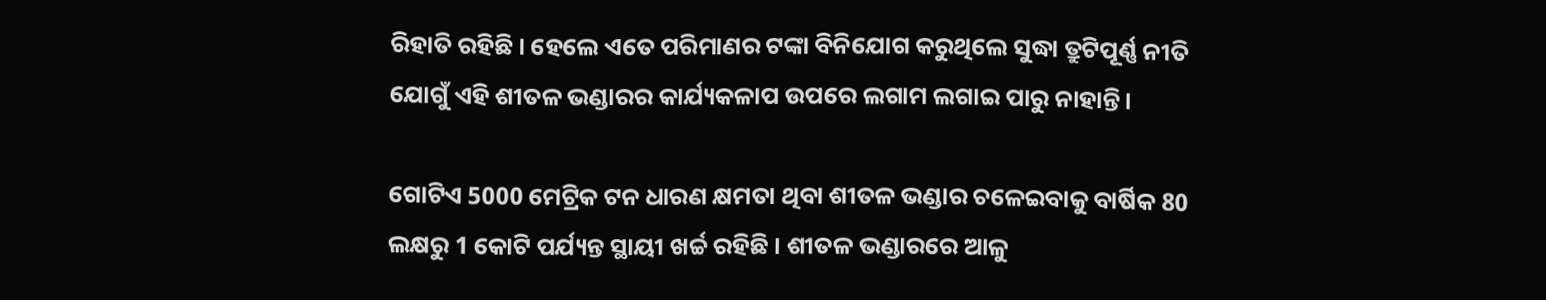ରିହାତି ରହିଛି । ହେଲେ ଏତେ ପରିମାଣର ଟଙ୍କା ବିନିଯୋଗ କରୁଥିଲେ ସୁଦ୍ଧା ତ୍ରୁଟିପୂର୍ଣ୍ଣ ନୀତି ଯୋଗୁଁ ଏହି ଶୀତଳ ଭଣ୍ଡାରର କାର୍ଯ୍ୟକଳାପ ଉପରେ ଲଗାମ ଲଗାଇ ପାରୁ ନାହାନ୍ତି।

ଗୋଟିଏ 5000 ମେଟ୍ରିକ ଟନ ଧାରଣ କ୍ଷମତା ଥିବା ଶୀତଳ ଭଣ୍ଡାର ଚଳେଇବାକୁ ବାର୍ଷିକ 80 ଲକ୍ଷରୁ 1 କୋଟି ପର୍ଯ୍ୟନ୍ତ ସ୍ଥାୟୀ ଖର୍ଚ୍ଚ ରହିଛି । ଶୀତଳ ଭଣ୍ଡାରରେ ଆଳୁ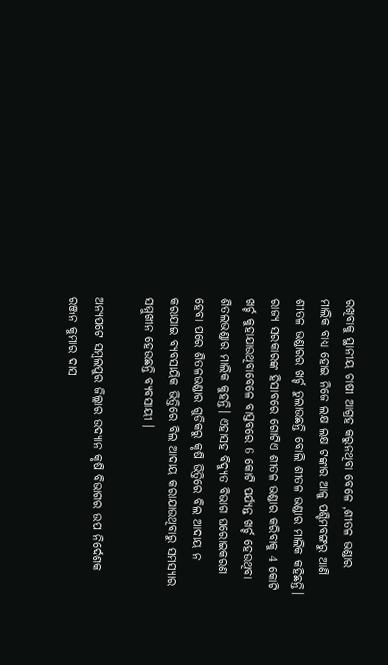ରଖିବାକୁ ସ୍ଥାନୀୟ ଚାଷୀ ଆଗ୍ରହ କରୁନଥିବା ବେଳେ ,ଶୀତଳ ଭଣ୍ଡାର ମାଲିକ ବାଧ୍ୟ ହୋଇ ନିଜେ ଲକ୍ଷ ଲକ୍ଷ ଟଙ୍କାର ଆଳୁ ପଶ୍ଚିମବଙ୍ଗରୁ ଆଣି ଶୀତଳ ଭଣ୍ଡାରର ଖର୍ଚ୍ଚ ତୁଲାଉଛନ୍ତି ବୋଲି ଶୀତଳ ଭଣ୍ଡାର ମାଲିକ କହିଛନ୍ତି। ରାଜ୍ୟ ସରକାରଙ୍କ ହିସାବରେ ଗୋଟିଏ ଶୀତଳ ଭଣ୍ଡାର କରିବାକୁ 4 କୋଟି ଖର୍ଚ୍ଚ କୁହାଯାଉଥିବାବେଳେ ବାସ୍ତବରେ 6 କୋଟି ପର୍ଯ୍ୟନ୍ତ ଖର୍ଚ୍ଚ ହେଉଥିବା ଶିତଲଭଣ୍ଡାର ମାଲିକ କୁହନ୍ତି। ଏହାସହ ବିଦ୍ୟୁତ ବିଭାଗ ଘରୋଇକରଣ ହେବା ପରେ ଶିତଳଭଣ୍ଡାର ଗୁଡିକରୁ କୃଷି ଭିତ୍ତିରେ ବିଲ ଆଦାୟ ନ କରାଯାଇ ବ୍ୟବସାୟିକ ଭିତ୍ତିରେ ବିଲ ଆଦାୟ କରାଯାଉଥିବାରୁ ସମସ୍ୟାର ସମ୍ମୁଖୀନ ହେଉଛନ୍ତି ବ୍ୟବସାୟୀ ।

ଅନ୍ୟପଟେ ସମ୍ବଲପୁର ଜିଲ୍ଲାର ଉଦ୍ୟାନ କୃଷି ବିଭାଗର ଉପ ନିର୍ଦେଶକ ରଞ୍ଜନ କୁମାର ଦାସ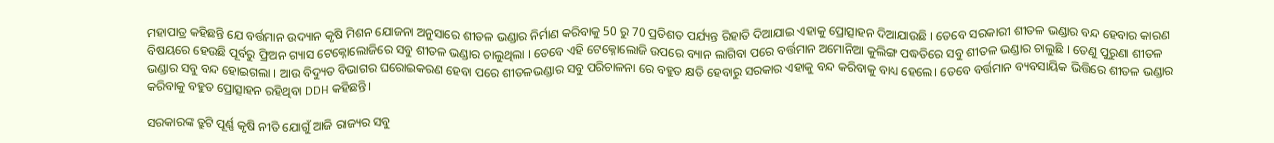ମହାପାତ୍ର କହିଛନ୍ତି ଯେ ବର୍ତ୍ତମାନ ଉଦ୍ୟାନ କୃଷି ମିଶନ ଯୋଜନା ଅନୁସାରେ ଶୀତଳ ଭଣ୍ଡାର ନିର୍ମାଣ କରିବାକୁ 50 ରୁ 70 ପ୍ରତିଶତ ପର୍ଯ୍ୟନ୍ତ ରିହାତି ଦିଆଯାଇ ଏହାକୁ ପ୍ରୋତ୍ସାହନ ଦିଆଯାଉଛି । ତେବେ ସରକାରୀ ଶୀତଳ ଭଣ୍ଡାର ବନ୍ଦ ହେବାର କାରଣ ବିଷୟରେ ହେଉଛି ପୂର୍ବରୁ ଫ୍ରିଅନ ଗ୍ୟାସ ଟେକ୍ନୋଲୋଜିରେ ସବୁ ଶୀତଳ ଭଣ୍ଡାର ଚାଲୁଥିଲା । ତେବେ ଏହି ଟେକ୍ନୋଲୋଜି ଉପରେ ବ୍ୟାନ ଲାଗିବା ପରେ ବର୍ତ୍ତମାନ ଅମୋନିଆ କୁଲିଙ୍ଗ ପଦ୍ଧତିରେ ସବୁ ଶୀତଳ ଭଣ୍ଡାର ଚାଲୁଛି । ତେଣୁ ପୁରୁଣା ଶୀତଳ ଭଣ୍ଡାର ସବୁ ବନ୍ଦ ହୋଇଗଲା । ଆଉ ବିଦ୍ୟୁତ ବିଭାଗର ଘରୋଇକରଣ ହେବା ପରେ ଶୀତଳଭଣ୍ଡାର ସବୁ ପରିଚାଳନା ରେ ବହୁତ କ୍ଷତି ହେବାରୁ ସରକାର ଏହାକୁ ବନ୍ଦ କରିବାକୁ ବାଧ୍ୟ ହେଲେ। ତେବେ ବର୍ତ୍ତମାନ ବ୍ୟବସାୟିକ ଭିତ୍ତିରେ ଶୀତଳ ଭଣ୍ଡାର କରିବାକୁ ବହୁତ ପ୍ରୋତ୍ସାହନ ରହିଥିବା DDH କହିଛନ୍ତି।

ସରକାରଙ୍କ ତ୍ରୁଟି ପୂର୍ଣ୍ଣ କୃଷି ନୀତି ଯୋଗୁଁ ଆଜି ରାଜ୍ୟର ସବୁ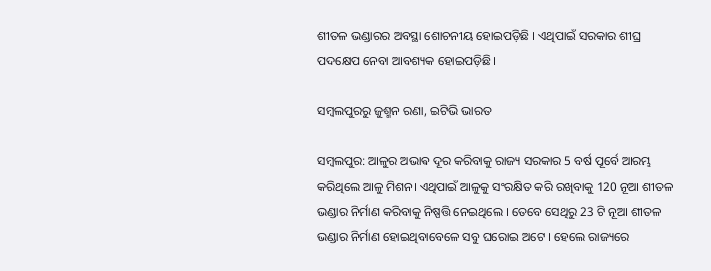ଶୀତଳ ଭଣ୍ଡାରର ଅବସ୍ଥା ଶୋଚନୀୟ ହୋଇପଡ଼ିଛି । ଏଥିପାଇଁ ସରକାର ଶୀଘ୍ର ପଦକ୍ଷେପ ନେବା ଆବଶ୍ୟକ ହୋଇପଡ଼ିଛି।

ସମ୍ବଲପୁରରୁ ଜୁଶ୍ମନ ରଣା, ଇଟିଭି ଭାରତ

ସମ୍ବଲପୁର: ଆଳୁର ଅଭାଵ ଦୂର କରିବାକୁ ରାଜ୍ୟ ସରକାର 5 ବର୍ଷ ପୂର୍ବେ ଆରମ୍ଭ କରିଥିଲେ ଆଳୁ ମିଶନ। ଏଥିପାଇଁ ଆଳୁକୁ ସଂରକ୍ଷିତ କରି ରଖିବାକୁ 120 ନୂଆ ଶୀତଳ ଭଣ୍ଡାର ନିର୍ମାଣ କରିବାକୁ ନିଷ୍ପତ୍ତି ନେଇଥିଲେ । ତେବେ ସେଥିରୁ 23 ଟି ନୂଆ ଶୀତଳ ଭଣ୍ଡାର ନିର୍ମାଣ ହୋଇଥିବାବେଳେ ସବୁ ଘରୋଇ ଅଟେ । ହେଲେ ରାଜ୍ୟରେ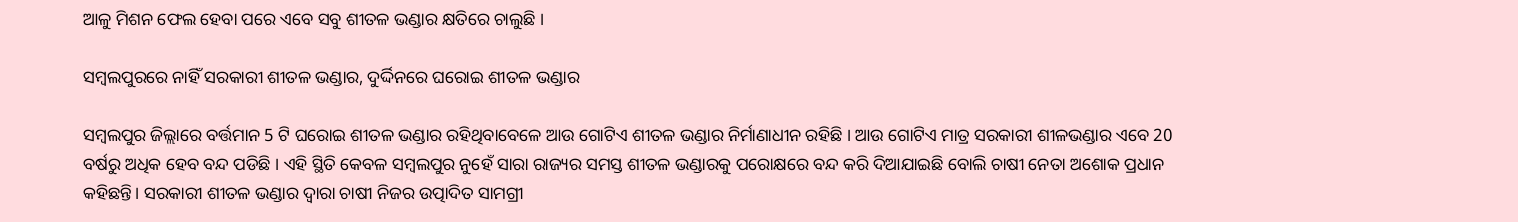ଆଳୁ ମିଶନ ଫେଲ ହେବା ପରେ ଏବେ ସବୁ ଶୀତଳ ଭଣ୍ଡାର କ୍ଷତିରେ ଚାଲୁଛି ।

ସମ୍ବଲପୁରରେ ନାହିଁ ସରକାରୀ ଶୀତଳ ଭଣ୍ଡାର, ଦୁର୍ଦ୍ଦିନରେ ଘରୋଇ ଶୀତଳ ଭଣ୍ଡାର

ସମ୍ବଲପୁର ଜିଲ୍ଲାରେ ବର୍ତ୍ତମାନ 5 ଟି ଘରୋଇ ଶୀତଳ ଭଣ୍ଡାର ରହିଥିବାବେଳେ ଆଉ ଗୋଟିଏ ଶୀତଳ ଭଣ୍ଡାର ନିର୍ମାଣାଧୀନ ରହିଛି । ଆଉ ଗୋଟିଏ ମାତ୍ର ସରକାରୀ ଶୀଳଭଣ୍ଡାର ଏବେ 20 ବର୍ଷରୁ ଅଧିକ ହେବ ବନ୍ଦ ପଡିଛି । ଏହି ସ୍ଥିତି କେବଳ ସମ୍ବଲପୁର ନୁହେଁ ସାରା ରାଜ୍ୟର ସମସ୍ତ ଶୀତଳ ଭଣ୍ଡାରକୁ ପରୋକ୍ଷରେ ବନ୍ଦ କରି ଦିଆଯାଇଛି ବୋଲି ଚାଷୀ ନେତା ଅଶୋକ ପ୍ରଧାନ କହିଛନ୍ତି। ସରକାରୀ ଶୀତଳ ଭଣ୍ଡାର ଦ୍ବାରା ଚାଷୀ ନିଜର ଉତ୍ପାଦିତ ସାମଗ୍ରୀ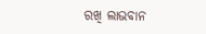ରଖି ଲାଭବାନ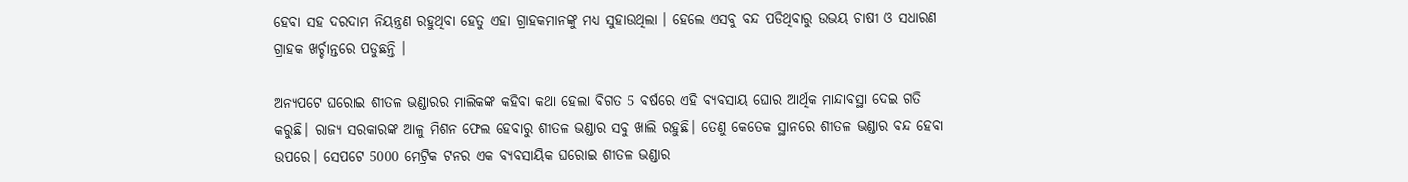ହେବା ସହ ଦରଦାମ ନିୟନ୍ତ୍ରଣ ରହୁଥିବା ହେତୁ ଏହା ଗ୍ରାହକମାନଙ୍କୁ ମଧ୍ୟ ସୁହାଉଥିଲା । ହେଲେ ଏସବୁ ବନ୍ଦ ପଡିଥିବାରୁ ଉଭୟ ଚାଷୀ ଓ ସଧାରଣ ଗ୍ରାହକ ଖର୍ଚ୍ଚାନ୍ତରେ ପଡୁଛନ୍ତି ।

ଅନ୍ୟପଟେ ଘରୋଇ ଶୀତଳ ଭଣ୍ଡାରର ମାଲିକଙ୍କ କହିବା କଥା ହେଲା ବିଗତ 5 ବର୍ଷରେ ଏହି ବ୍ୟବସାୟ ଘୋର ଆର୍ଥିକ ମାନ୍ଦାବସ୍ଥା ଦେଇ ଗତି କରୁଛି। ରାଜ୍ୟ ସରକାରଙ୍କ ଆଳୁ ମିଶନ ଫେଲ ହେବାରୁ ଶୀତଳ ଭଣ୍ଡାର ସବୁ ଖାଲି ରହୁଛି। ତେଣୁ କେତେକ ସ୍ଥାନରେ ଶୀତଳ ଭଣ୍ଡାର ବନ୍ଦ ହେବା ଉପରେ। ସେପଟେ 5000 ମେଟ୍ରିକ ଟନର ଏକ ବ୍ୟବସାୟିକ ଘରୋଇ ଶୀତଳ ଭଣ୍ଡାର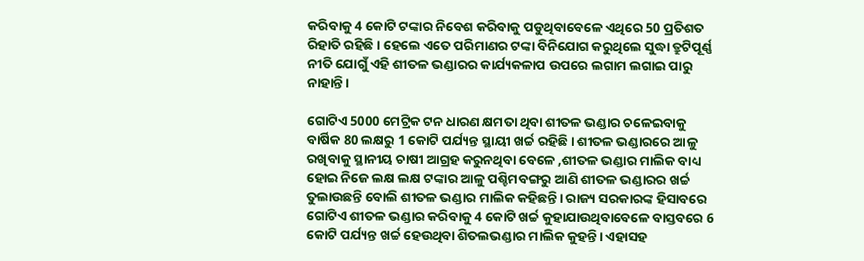କରିବାକୁ 4 କୋଟି ଟଙ୍କାର ନିବେଶ କରିବାକୁ ପଡୁଥିବାବେଳେ ଏଥିରେ 50 ପ୍ରତିଶତ ରିହାତି ରହିଛି । ହେଲେ ଏତେ ପରିମାଣର ଟଙ୍କା ବିନିଯୋଗ କରୁଥିଲେ ସୁଦ୍ଧା ତ୍ରୁଟିପୂର୍ଣ୍ଣ ନୀତି ଯୋଗୁଁ ଏହି ଶୀତଳ ଭଣ୍ଡାରର କାର୍ଯ୍ୟକଳାପ ଉପରେ ଲଗାମ ଲଗାଇ ପାରୁ ନାହାନ୍ତି।

ଗୋଟିଏ 5000 ମେଟ୍ରିକ ଟନ ଧାରଣ କ୍ଷମତା ଥିବା ଶୀତଳ ଭଣ୍ଡାର ଚଳେଇବାକୁ ବାର୍ଷିକ 80 ଲକ୍ଷରୁ 1 କୋଟି ପର୍ଯ୍ୟନ୍ତ ସ୍ଥାୟୀ ଖର୍ଚ୍ଚ ରହିଛି । ଶୀତଳ ଭଣ୍ଡାରରେ ଆଳୁ ରଖିବାକୁ ସ୍ଥାନୀୟ ଚାଷୀ ଆଗ୍ରହ କରୁନଥିବା ବେଳେ ,ଶୀତଳ ଭଣ୍ଡାର ମାଲିକ ବାଧ୍ୟ ହୋଇ ନିଜେ ଲକ୍ଷ ଲକ୍ଷ ଟଙ୍କାର ଆଳୁ ପଶ୍ଚିମବଙ୍ଗରୁ ଆଣି ଶୀତଳ ଭଣ୍ଡାରର ଖର୍ଚ୍ଚ ତୁଲାଉଛନ୍ତି ବୋଲି ଶୀତଳ ଭଣ୍ଡାର ମାଲିକ କହିଛନ୍ତି। ରାଜ୍ୟ ସରକାରଙ୍କ ହିସାବରେ ଗୋଟିଏ ଶୀତଳ ଭଣ୍ଡାର କରିବାକୁ 4 କୋଟି ଖର୍ଚ୍ଚ କୁହାଯାଉଥିବାବେଳେ ବାସ୍ତବରେ 6 କୋଟି ପର୍ଯ୍ୟନ୍ତ ଖର୍ଚ୍ଚ ହେଉଥିବା ଶିତଲଭଣ୍ଡାର ମାଲିକ କୁହନ୍ତି। ଏହାସହ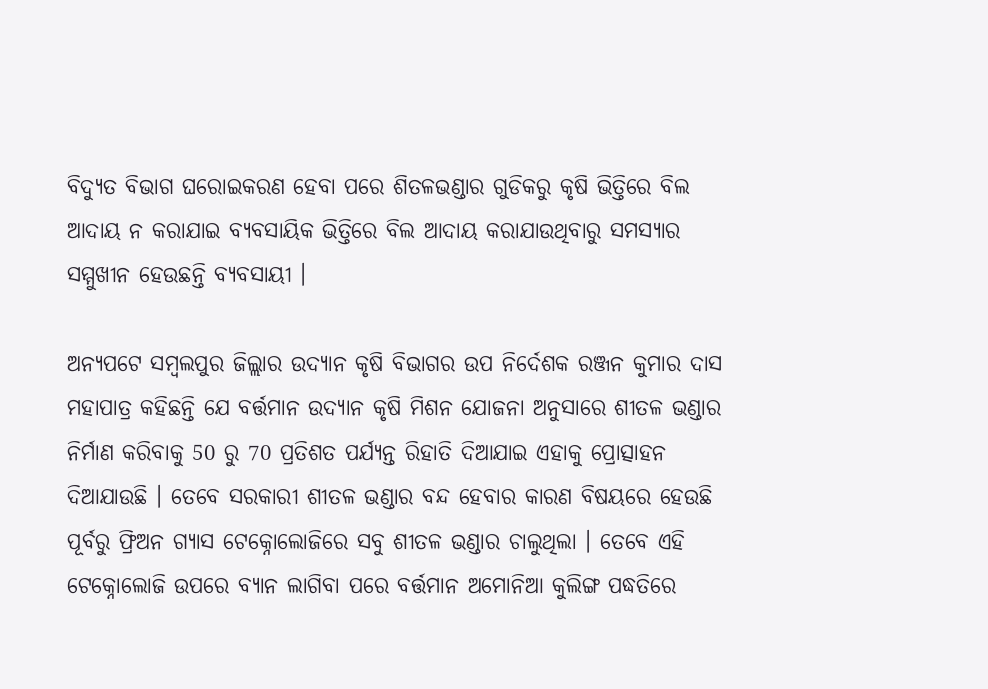ବିଦ୍ୟୁତ ବିଭାଗ ଘରୋଇକରଣ ହେବା ପରେ ଶିତଳଭଣ୍ଡାର ଗୁଡିକରୁ କୃଷି ଭିତ୍ତିରେ ବିଲ ଆଦାୟ ନ କରାଯାଇ ବ୍ୟବସାୟିକ ଭିତ୍ତିରେ ବିଲ ଆଦାୟ କରାଯାଉଥିବାରୁ ସମସ୍ୟାର ସମ୍ମୁଖୀନ ହେଉଛନ୍ତି ବ୍ୟବସାୟୀ ।

ଅନ୍ୟପଟେ ସମ୍ବଲପୁର ଜିଲ୍ଲାର ଉଦ୍ୟାନ କୃଷି ବିଭାଗର ଉପ ନିର୍ଦେଶକ ରଞ୍ଜନ କୁମାର ଦାସ ମହାପାତ୍ର କହିଛନ୍ତି ଯେ ବର୍ତ୍ତମାନ ଉଦ୍ୟାନ କୃଷି ମିଶନ ଯୋଜନା ଅନୁସାରେ ଶୀତଳ ଭଣ୍ଡାର ନିର୍ମାଣ କରିବାକୁ 50 ରୁ 70 ପ୍ରତିଶତ ପର୍ଯ୍ୟନ୍ତ ରିହାତି ଦିଆଯାଇ ଏହାକୁ ପ୍ରୋତ୍ସାହନ ଦିଆଯାଉଛି । ତେବେ ସରକାରୀ ଶୀତଳ ଭଣ୍ଡାର ବନ୍ଦ ହେବାର କାରଣ ବିଷୟରେ ହେଉଛି ପୂର୍ବରୁ ଫ୍ରିଅନ ଗ୍ୟାସ ଟେକ୍ନୋଲୋଜିରେ ସବୁ ଶୀତଳ ଭଣ୍ଡାର ଚାଲୁଥିଲା । ତେବେ ଏହି ଟେକ୍ନୋଲୋଜି ଉପରେ ବ୍ୟାନ ଲାଗିବା ପରେ ବର୍ତ୍ତମାନ ଅମୋନିଆ କୁଲିଙ୍ଗ ପଦ୍ଧତିରେ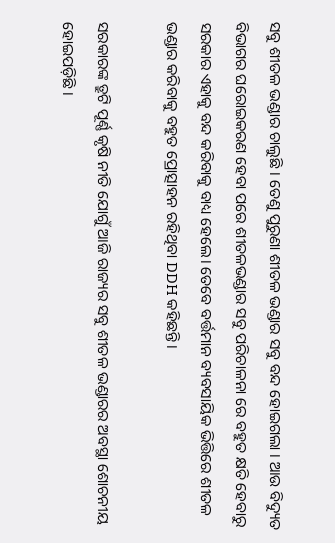ସବୁ ଶୀତଳ ଭଣ୍ଡାର ଚାଲୁଛି । ତେଣୁ ପୁରୁଣା ଶୀତଳ ଭଣ୍ଡାର ସବୁ ବନ୍ଦ ହୋଇଗଲା । ଆଉ ବିଦ୍ୟୁତ ବିଭାଗର ଘରୋଇକରଣ ହେବା ପରେ ଶୀତଳଭଣ୍ଡାର ସବୁ ପରିଚାଳନା ରେ ବହୁତ କ୍ଷତି ହେବାରୁ ସରକାର ଏହାକୁ ବନ୍ଦ କରିବାକୁ ବାଧ୍ୟ ହେଲେ। ତେବେ ବର୍ତ୍ତମାନ ବ୍ୟବସାୟିକ ଭିତ୍ତିରେ ଶୀତଳ ଭଣ୍ଡାର କରିବାକୁ ବହୁତ ପ୍ରୋତ୍ସାହନ ରହିଥିବା DDH କହିଛନ୍ତି।

ସରକାରଙ୍କ ତ୍ରୁଟି ପୂର୍ଣ୍ଣ କୃଷି ନୀତି ଯୋଗୁଁ ଆଜି ରାଜ୍ୟର ସବୁ ଶୀତଳ ଭଣ୍ଡାରର ଅବସ୍ଥା ଶୋଚନୀୟ ହୋଇପଡ଼ିଛି ।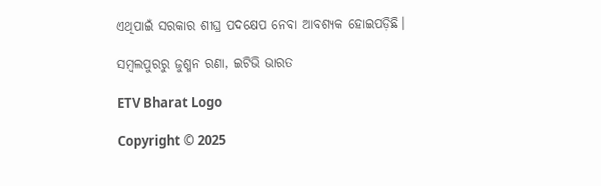ଏଥିପାଇଁ ସରକାର ଶୀଘ୍ର ପଦକ୍ଷେପ ନେବା ଆବଶ୍ୟକ ହୋଇପଡ଼ିଛି।

ସମ୍ବଲପୁରରୁ ଜୁଶ୍ମନ ରଣା, ଇଟିଭି ଭାରତ

ETV Bharat Logo

Copyright © 2025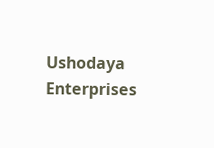Ushodaya Enterprises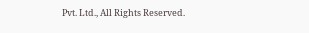Pvt. Ltd., All Rights Reserved.